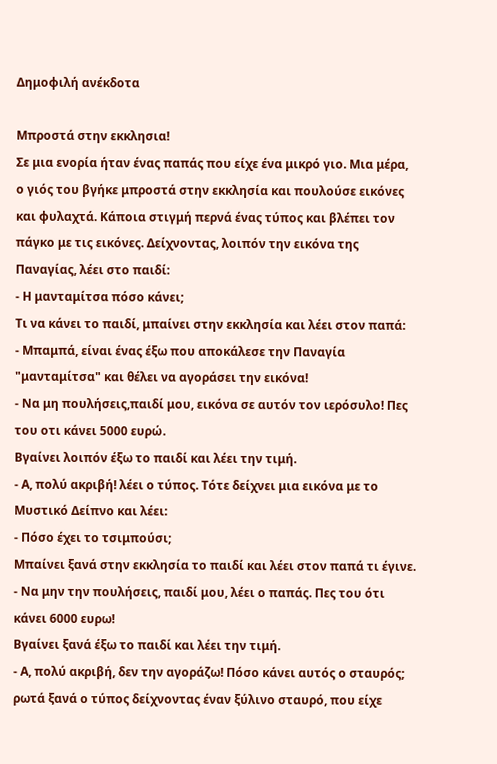Δημοφιλή ανέκδοτα

Μπροστά στην εκκλησια!
Σε μια ενορία ήταν ένας παπάς που είχε ένα μικρό γιο. Μια μέρα, ο γιός του βγήκε μπροστά στην εκκλησία και πουλούσε εικόνες και φυλαχτά. Κάποια στιγμή περνά ένας τύπος και βλέπει τον πάγκο με τις εικόνες. Δείχνοντας, λοιπόν την εικόνα της Παναγίας, λέει στο παιδί:
- Η μανταμίτσα πόσο κάνει;
Τι να κάνει το παιδί, μπαίνει στην εκκλησία και λέει στον παπά:
- Μπαμπά, είναι ένας έξω που αποκάλεσε την Παναγία "μανταμίτσα" και θέλει να αγοράσει την εικόνα!
- Να μη πουλήσεις,παιδί μου, εικόνα σε αυτόν τον ιερόσυλο! Πες του οτι κάνει 5000 ευρώ.
Βγαίνει λοιπόν έξω το παιδί και λέει την τιμή.
- Α, πολύ ακριβή! λέει ο τύπος. Τότε δείχνει μια εικόνα με το Μυστικό Δείπνο και λέει:
- Πόσο έχει το τσιμπούσι;
Μπαίνει ξανά στην εκκλησία το παιδί και λέει στον παπά τι έγινε.
- Να μην την πουλήσεις, παιδί μου, λέει ο παπάς. Πες του ότι κάνει 6000 ευρω!
Βγαίνει ξανά έξω το παιδί και λέει την τιμή.
- Α, πολύ ακριβή, δεν την αγοράζω! Πόσο κάνει αυτός ο σταυρός; ρωτά ξανά ο τύπος δείχνοντας έναν ξύλινο σταυρό, που είχε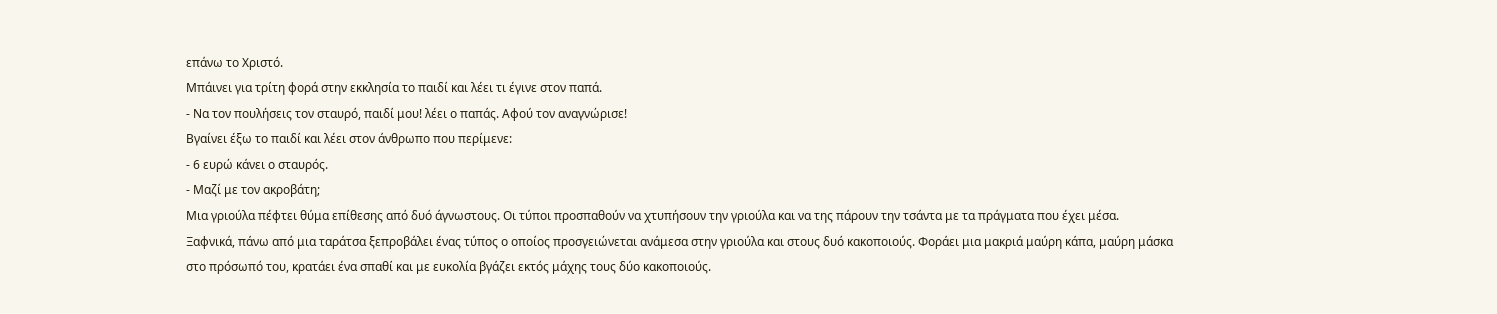επάνω το Χριστό.
Μπάινει για τρίτη φορά στην εκκλησία το παιδί και λέει τι έγινε στον παπά.
- Να τον πουλήσεις τον σταυρό, παιδί μου! λέει ο παπάς. Αφού τον αναγνώρισε!
Βγαίνει έξω το παιδί και λέει στον άνθρωπο που περίμενε:
- 6 ευρώ κάνει ο σταυρός.
- Μαζί με τον ακροβάτη;
Μια γριούλα πέφτει θύμα επίθεσης από δυό άγνωστους. Οι τύποι προσπαθούν να χτυπήσουν την γριούλα και να της πάρουν την τσάντα με τα πράγματα που έχει μέσα.
Ξαφνικά, πάνω από μια ταράτσα ξεπροβάλει ένας τύπος ο οποίος προσγειώνεται ανάμεσα στην γριούλα και στους δυό κακοποιούς. Φοράει μια μακριά μαύρη κάπα, μαύρη μάσκα στο πρόσωπό του, κρατάει ένα σπαθί και με ευκολία βγάζει εκτός μάχης τους δύο κακοποιούς.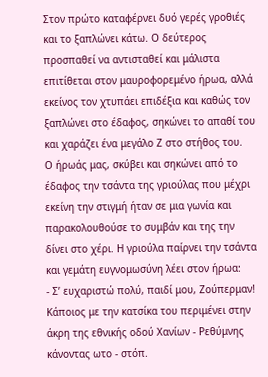Στον πρώτο καταφέρνει δυό γερές γροθιές και το ξαπλώνει κάτω. Ο δεύτερος προσπαθεί να αντισταθεί και μάλιστα επιτίθεται στον μαυροφορεμένο ήρωα, αλλά εκείνος τον χτυπάει επιδέξια και καθώς τον ξαπλώνει στο έδαφος, σηκώνει το απαθί του και χαράζει ένα μεγάλο Ζ στο στήθος του.
Ο ήρωάς μας, σκύβει και σηκώνει από το έδαφος την τσάντα της γριούλας που μέχρι εκείνη την στιγμή ήταν σε μια γωνία και παρακολουθούσε το συμβάν και της την δίνει στο χέρι. Η γριούλα παίρνει την τσάντα και γεμάτη ευγνομωσύνη λέει στον ήρωα:
- Σ’ ευχαριστώ πολύ, παιδί μου, Ζούπερμαν!
Κάποιος με την κατσίκα του περιμένει στην άκρη της εθνικής οδού Χανίων - Ρεθύμνης κάνοντας ωτο - στόπ.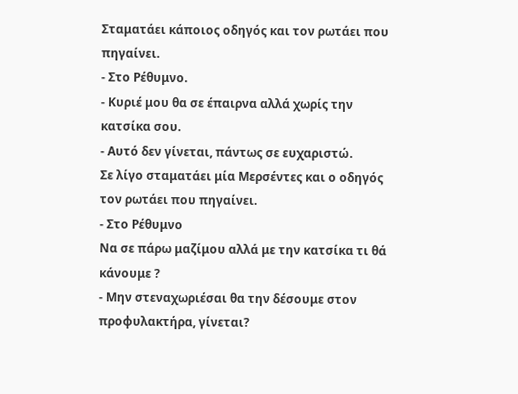Σταματάει κάποιος οδηγός και τον ρωτάει που πηγαίνει.
- Στο Ρέθυμνο.
- Κυριέ μου θα σε έπαιρνα αλλά χωρίς την κατσίκα σου.
- Αυτό δεν γίνεται, πάντως σε ευχαριστώ.
Σε λίγο σταματάει μία Μερσέντες και ο οδηγός τον ρωτάει που πηγαίνει.
- Στο Ρέθυμνο
Να σε πάρω μαζίμου αλλά με την κατσίκα τι θά κάνουμε ?
- Μην στεναχωριέσαι θα την δέσουμε στον προφυλακτήρα, γίνεται?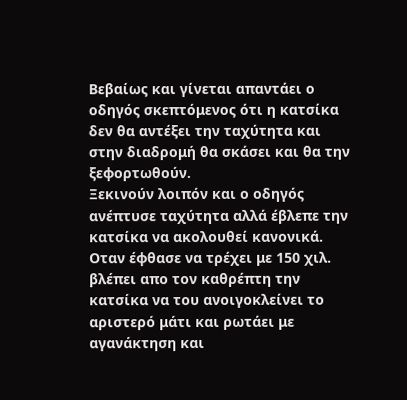Βεβαίως και γίνεται απαντάει ο οδηγός σκεπτόμενος ότι η κατσίκα δεν θα αντέξει την ταχύτητα και στην διαδρομή θα σκάσει και θα την ξεφορτωθούν.
Ξεκινούν λοιπόν και ο οδηγός ανέπτυσε ταχύτητα αλλά έβλεπε την κατσίκα να ακολουθεί κανονικά. Οταν έφθασε να τρέχει με 150 χιλ. βλέπει απο τον καθρέπτη την κατσίκα να του ανοιγοκλείνει το αριστερό μάτι και ρωτάει με αγανάκτηση και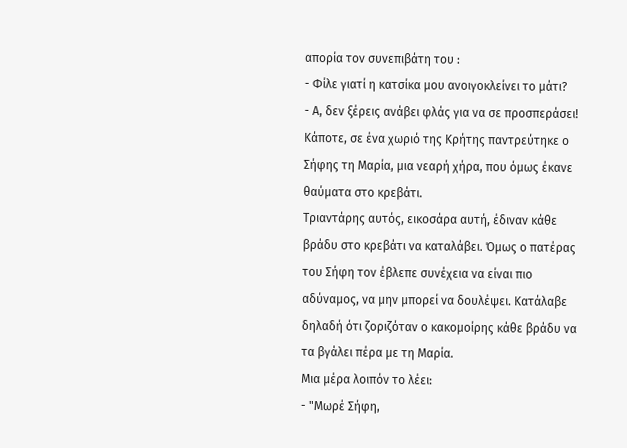απορία τον συνεπιβάτη του :
- Φίλε γιατί η κατσίκα μου ανοιγοκλείνει το μάτι?
- Α, δεν ξέρεις ανάβει φλάς για να σε προσπεράσει!
Κάποτε, σε ένα χωριό της Κρήτης παντρεύτηκε ο Σήφης τη Μαρία, μια νεαρή χήρα, που όμως έκανε θαύματα στο κρεβάτι.
Τριαντάρης αυτός, εικοσάρα αυτή, έδιναν κάθε βράδυ στο κρεβάτι να καταλάβει. Όμως ο πατέρας του Σήφη τον έβλεπε συνέχεια να είναι πιο αδύναμος, να μην μπορεί να δουλέψει. Κατάλαβε δηλαδή ότι ζοριζόταν ο κακομοίρης κάθε βράδυ να τα βγάλει πέρα με τη Μαρία.
Μια μέρα λοιπόν το λέει:
- "Μωρέ Σήφη,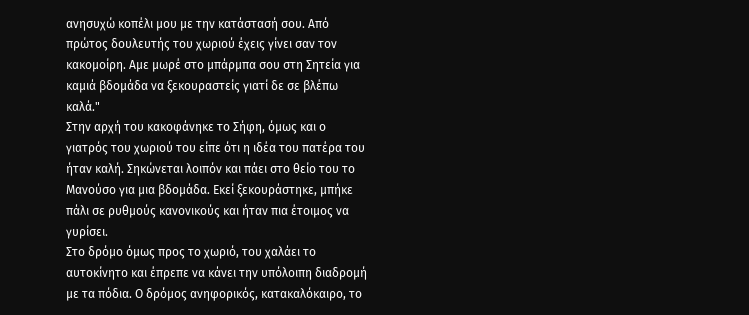ανησυχώ κοπέλι μου με την κατάστασή σου. Από πρώτος δουλευτής του χωριού έχεις γίνει σαν τον κακομοίρη. Αμε μωρέ στο μπάρμπα σου στη Σητεία για καμιά βδομάδα να ξεκουραστείς γιατί δε σε βλέπω καλά."
Στην αρχή του κακοφάνηκε το Σήφη, όμως και ο γιατρός του χωριού του είπε ότι η ιδέα του πατέρα του ήταν καλή. Σηκώνεται λοιπόν και πάει στο θείο του το Μανούσο για μια βδομάδα. Εκεί ξεκουράστηκε, μπήκε πάλι σε ρυθμούς κανονικούς και ήταν πια έτοιμος να γυρίσει.
Στο δρόμο όμως προς το χωριό, του χαλάει το αυτοκίνητο και έπρεπε να κάνει την υπόλοιπη διαδρομή με τα πόδια. Ο δρόμος ανηφορικός, κατακαλόκαιρο, το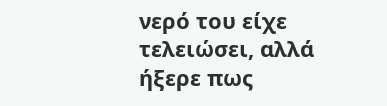νερό του είχε τελειώσει, αλλά ήξερε πως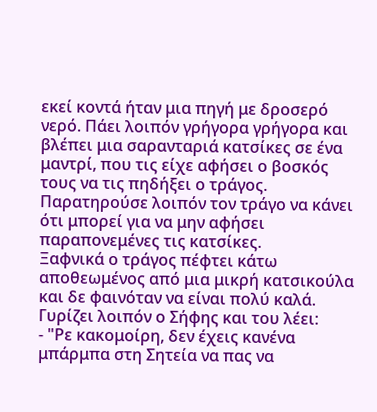εκεί κοντά ήταν μια πηγή με δροσερό νερό. Πάει λοιπόν γρήγορα γρήγορα και βλέπει μια σαρανταριά κατσίκες σε ένα μαντρί, που τις είχε αφήσει ο βοσκός τους να τις πηδήξει ο τράγος. Παρατηρούσε λοιπόν τον τράγο να κάνει ότι μπορεί για να μην αφήσει παραπονεμένες τις κατσίκες.
Ξαφνικά ο τράγος πέφτει κάτω αποθεωμένος από μια μικρή κατσικούλα και δε φαινόταν να είναι πολύ καλά.
Γυρίζει λοιπόν ο Σήφης και του λέει:
- "Ρε κακομοίρη, δεν έχεις κανένα μπάρμπα στη Σητεία να πας να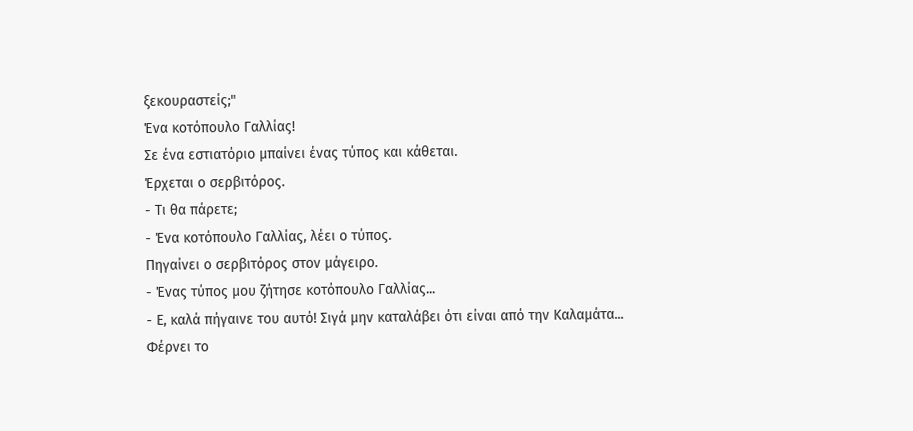ξεκουραστείς;"
Ένα κοτόπουλο Γαλλίας!
Σε ένα εστιατόριο μπαίνει ένας τύπος και κάθεται.
Έρχεται ο σερβιτόρος.
- Τι θα πάρετε;
- Ένα κοτόπουλο Γαλλίας, λέει ο τύπος.
Πηγαίνει ο σερβιτόρος στον μάγειρο.
- Ένας τύπος μου ζήτησε κοτόπουλο Γαλλίας...
- Ε, καλά πήγαινε του αυτό! Σιγά μην καταλάβει ότι είναι από την Καλαμάτα...
Φέρνει το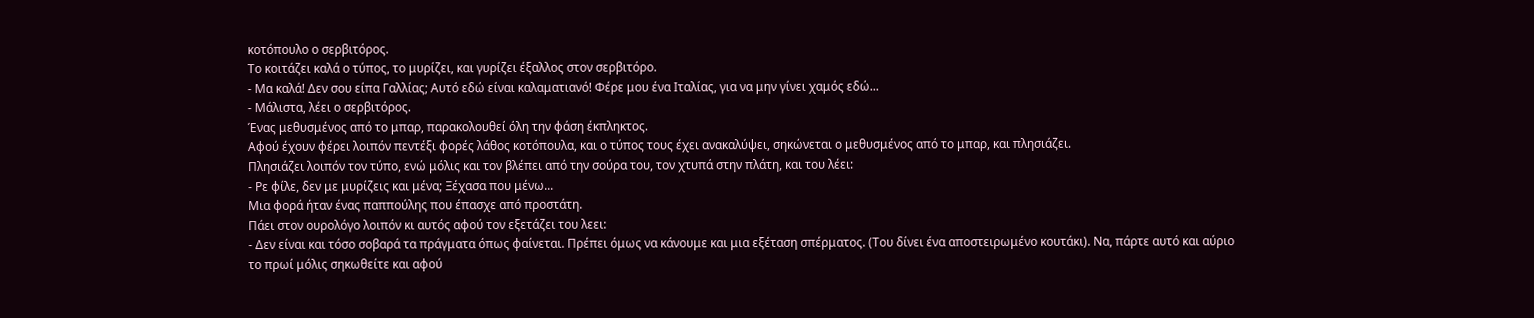κοτόπουλο ο σερβιτόρος.
Το κοιτάζει καλά ο τύπος, το μυρίζει, και γυρίζει έξαλλος στον σερβιτόρο.
- Μα καλά! Δεν σου είπα Γαλλίας; Αυτό εδώ είναι καλαματιανό! Φέρε μου ένα Ιταλίας, για να μην γίνει χαμός εδώ...
- Μάλιστα, λέει ο σερβιτόρος.
Ένας μεθυσμένος από το μπαρ, παρακολουθεί όλη την φάση έκπληκτος.
Αφού έχουν φέρει λοιπόν πεντέξι φορές λάθος κοτόπουλα, και ο τύπος τους έχει ανακαλύψει, σηκώνεται ο μεθυσμένος από το μπαρ, και πλησιάζει.
Πλησιάζει λοιπόν τον τύπο, ενώ μόλις και τον βλέπει από την σούρα του, τον χτυπά στην πλάτη, και του λέει:
- Ρε φίλε, δεν με μυρίζεις και μένα; Ξέχασα που μένω...
Μια φορά ήταν ένας παππούλης που έπασχε από προστάτη.
Πάει στον ουρολόγο λοιπόν κι αυτός αφού τον εξετάζει του λεει:
- Δεν είναι και τόσο σοβαρά τα πράγματα όπως φαίνεται. Πρέπει όμως να κάνουμε και μια εξέταση σπέρματος. (Του δίνει ένα αποστειρωμένο κουτάκι). Να, πάρτε αυτό και αύριο το πρωί μόλις σηκωθείτε και αφού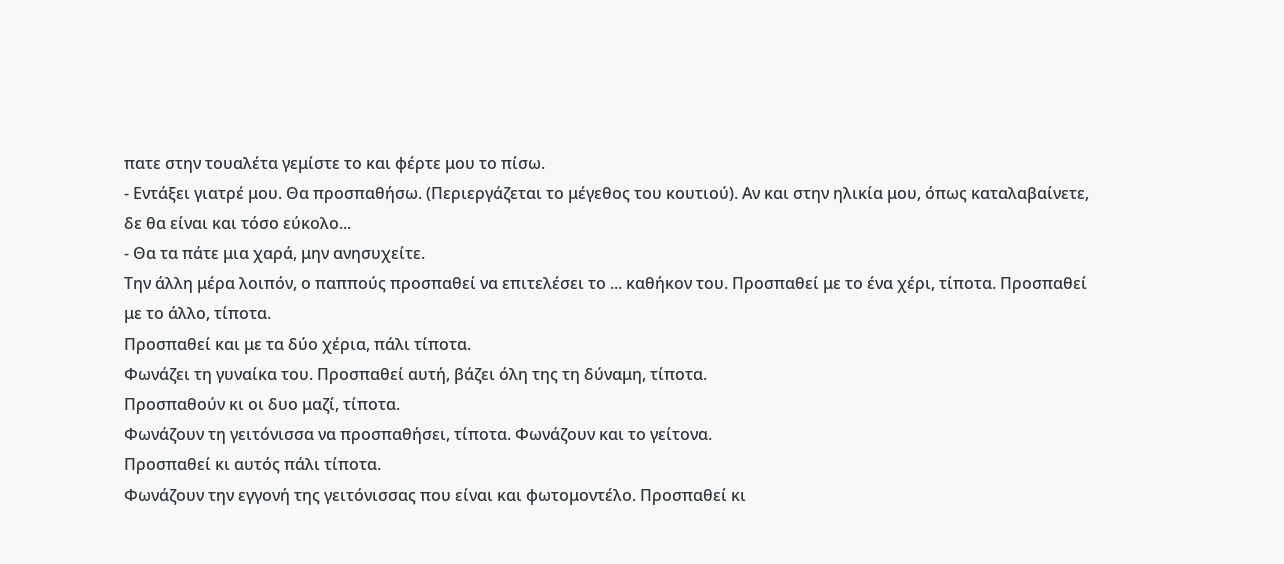πατε στην τουαλέτα γεμίστε το και φέρτε μου το πίσω.
- Εντάξει γιατρέ μου. Θα προσπαθήσω. (Περιεργάζεται το μέγεθος του κουτιού). Αν και στην ηλικία μου, όπως καταλαβαίνετε, δε θα είναι και τόσο εύκολο...
- Θα τα πάτε μια χαρά, μην ανησυχείτε.
Την άλλη μέρα λοιπόν, ο παππούς προσπαθεί να επιτελέσει το ... καθήκον του. Προσπαθεί με το ένα χέρι, τίποτα. Προσπαθεί με το άλλο, τίποτα.
Προσπαθεί και με τα δύο χέρια, πάλι τίποτα.
Φωνάζει τη γυναίκα του. Προσπαθεί αυτή, βάζει όλη της τη δύναμη, τίποτα.
Προσπαθούν κι οι δυο μαζί, τίποτα.
Φωνάζουν τη γειτόνισσα να προσπαθήσει, τίποτα. Φωνάζουν και το γείτονα.
Προσπαθεί κι αυτός πάλι τίποτα.
Φωνάζουν την εγγονή της γειτόνισσας που είναι και φωτομοντέλο. Προσπαθεί κι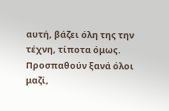αυτή, βάζει όλη της την τέχνη, τίποτα όμως.
Προσπαθούν ξανά όλοι μαζί,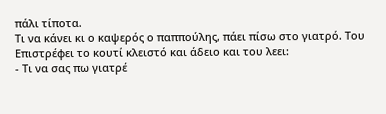πάλι τίποτα.
Τι να κάνει κι ο καψερός ο παππούλης, πάει πίσω στο γιατρό. Του
Επιστρέφει το κουτί κλειστό και άδειο και του λεει:
- Τι να σας πω γιατρέ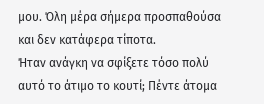μου. Όλη μέρα σήμερα προσπαθούσα και δεν κατάφερα τίποτα.
Ήταν ανάγκη να σφίξετε τόσο πολύ αυτό το άτιμο το κουτί; Πέντε άτομα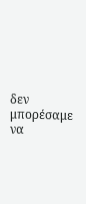δεν μπορέσαμε να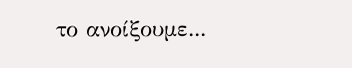το ανοίξουμε...